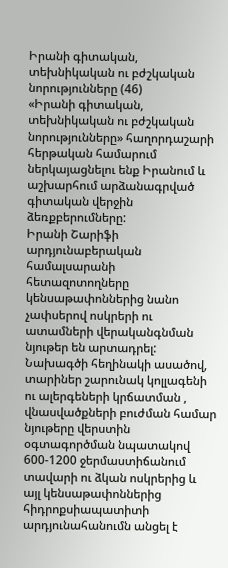Իրանի գիտական, տեխնիկական ու բժշկական նորությունները (46)
«Իրանի գիտական, տեխնիկական ու բժշկական նորությունները» հաղորդաշարի հերթական համարում ներկայացնելու ենք Իրանում և աշխարհում արձանագրված գիտական վերջին ձեռքբերումները:
Իրանի Շարիֆի արդյունաբերական համալսարանի հետազոտողները կենսաթափոններից նանո չափսերով ոսկրերի ու ատամների վերականգնման նյութեր են արտադրել: Նախագծի հեղինակի ասածով, տարիներ շարունակ կոլլագենի ու ալերգեների կրճատման , վնասվածքների բուժման համար նյութերը վերստին օգտագործման նպատակով 600-1200 ջերմաստիճանում տավարի ու ձկան ոսկրերից և այլ կենսաթափոններից հիդրոքսիապատիտի արդյունահանումն անցել է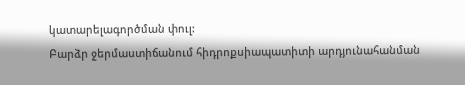կատարելագործման փուլ:
Բարձր ջերմաստիճանում հիդրոքսիապատիտի արդյունահանման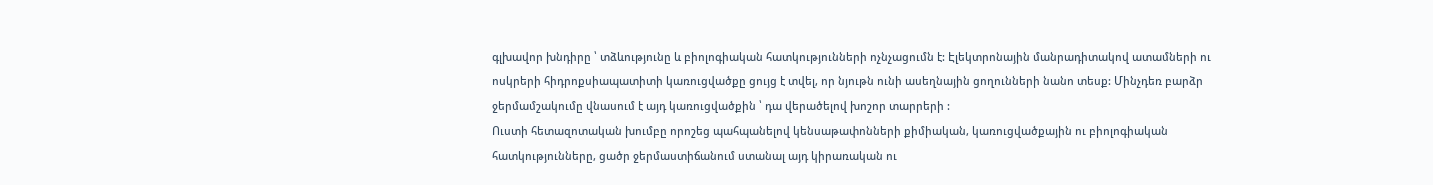գլխավոր խնդիրը ՝ տձևությունը և բիոլոգիական հատկությունների ոչնչացումն է: Էլեկտրոնային մանրադիտակով ատամների ու ոսկրերի հիդրոքսիապատիտի կառուցվածքը ցույց է տվել, որ նյութն ունի ասեղնային ցողունների նանո տեսք: Մինչդեռ բարձր ջերմամշակումը վնասում է այդ կառուցվածքին ՝ դա վերածելով խոշոր տարրերի :
Ուստի հետազոտական խումբը որոշեց պահպանելով կենսաթափոնների քիմիական, կառուցվածքային ու բիոլոգիական հատկությունները, ցածր ջերմաստիճանում ստանալ այդ կիրառական ու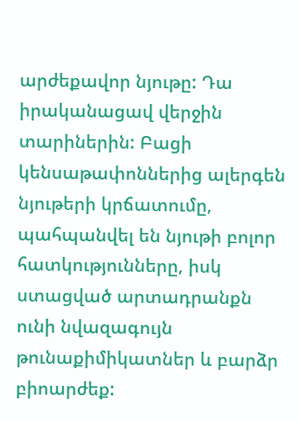արժեքավոր նյութը: Դա իրականացավ վերջին տարիներին: Բացի կենսաթափոններից ալերգեն նյութերի կրճատումը, պահպանվել են նյութի բոլոր հատկությունները, իսկ ստացված արտադրանքն ունի նվազագույն թունաքիմիկատներ և բարձր բիոարժեք: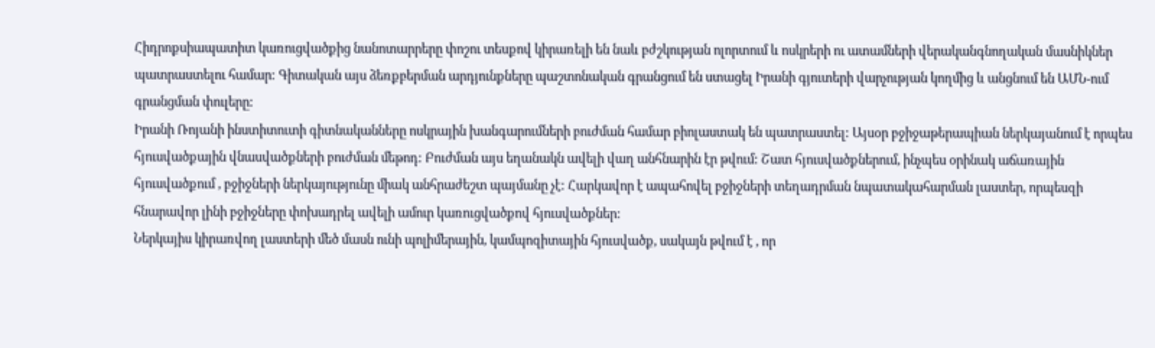Հիդրոքսիապատիտ կառուցվածքից նանոտարրերը փոշու տեսքով կիրառելի են նաև բժշկության ոլորտում և ոսկրերի ու ատամների վերականգնողական մասնիկներ պատրաստելու համար: Գիտական այս ձեռքբերման արդյունքները պաշտոնական գրանցում են ստացել Իրանի գյուտերի վարչության կողմից և անցնում են ԱՄՆ-ում գրանցման փուլերը:
Իրանի Ռոյանի ինստիտուտի գիտնականները ոսկրային խանգարումների բուժման համար բիոլաստակ են պատրաստել: Այսօր բջիջաթերապիան ներկայանում է որպես հյուսվածքային վնասվածքների բուժման մեթոդ: Բուժման այս եղանակն ավելի վաղ անհնարին էր թվում: Շատ հյուսվածքներում, ինչպես օրինակ աճառային հյուսվածքում , բջիջների ներկայությունը միակ անհրաժեշտ պայմանը չէ: Հարկավոր է ապահովել բջիջների տեղադրման նպատակահարման լաստեր, որպեսզի հնարավոր լինի բջիջները փոխադրել ավելի ամուր կառուցվածքով հյուսվածքներ:
Ներկայիս կիրառվող լաստերի մեծ մասն ունի պոլիմերային, կամպոզիտային հյուսվածք, սակայն թվում է , որ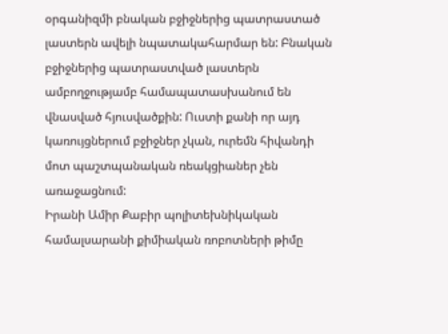օրգանիզմի բնական բջիջներից պատրաստած լաստերն ավելի նպատակահարմար են: Բնական բջիջներից պատրաստված լաստերն ամբողջությամբ համապատասխանում են վնասված հյուսվածքին: Ուստի քանի որ այդ կառույցներում բջիջներ չկան, ուրեմն հիվանդի մոտ պաշտպանական ռեակցիաներ չեն առաջացնում:
Իրանի Ամիր Քաբիր պոլիտեխնիկական համալսարանի քիմիական ռոբոտների թիմը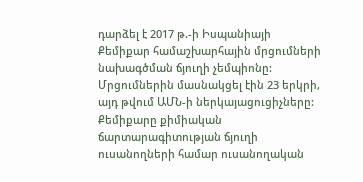դարձել է 2017 թ.-ի Իսպանիայի Քեմիքար համաշխարհային մրցումների նախագծման ճյուղի չեմպիոնը: Մրցումներին մասնակցել էին 23 երկրի, այդ թվում ԱՄՆ-ի ներկայացուցիչները: Քեմիքարը քիմիական ճարտարագիտության ճյուղի ուսանողների համար ուսանողական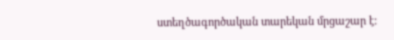ստեղծագործական տարեկան մրցաշար է: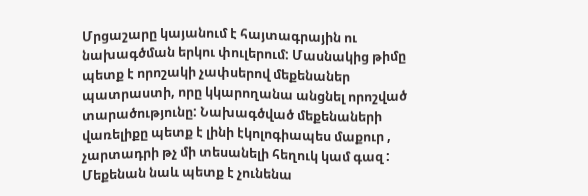Մրցաշարը կայանում է հայտագրային ու նախագծման երկու փուլերում: Մասնակից թիմը պետք է որոշակի չափսերով մեքենաներ պատրաստի, որը կկարողանա անցնել որոշված տարածությունը: Նախագծված մեքենաների վառելիքը պետք է լինի էկոլոգիապես մաքուր , չարտադրի թչ մի տեսանելի հեղուկ կամ գազ : Մեքենան նաև պետք է չունենա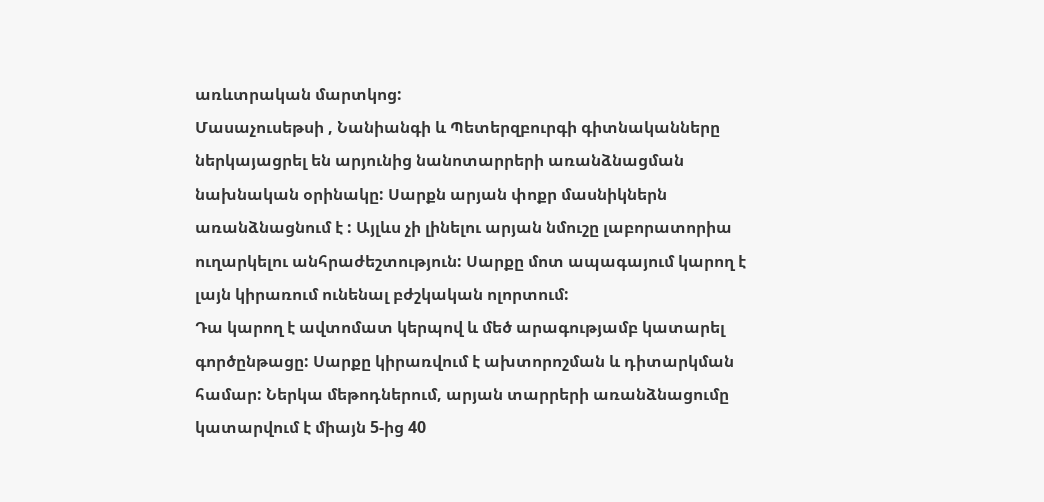առևտրական մարտկոց:
Մասաչուսեթսի , Նանիանգի և Պետերզբուրգի գիտնականները ներկայացրել են արյունից նանոտարրերի առանձնացման նախնական օրինակը: Սարքն արյան փոքր մասնիկներն առանձնացնում է : Այլևս չի լինելու արյան նմուշը լաբորատորիա ուղարկելու անհրաժեշտություն: Սարքը մոտ ապագայում կարող է լայն կիրառում ունենալ բժշկական ոլորտում:
Դա կարող է ավտոմատ կերպով և մեծ արագությամբ կատարել գործընթացը: Սարքը կիրառվում է ախտորոշման և դիտարկման համար: Ներկա մեթոդներում, արյան տարրերի առանձնացումը կատարվում է միայն 5-ից 40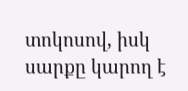տոկոսով, իսկ սարքը կարող է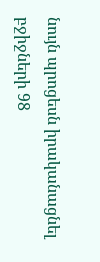նույն պրոցեսն իրականացնել բջիջների 98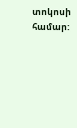տոկոսի համար: